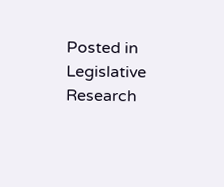Posted in Legislative Research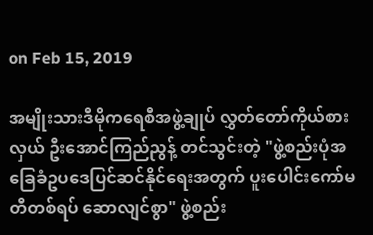on Feb 15, 2019

အမျိုးသားဒီမိုကရေစီအဖွဲ့ချုပ် လွှတ်တော်ကိုယ်စားလှယ် ဦးအောင်ကြည်ညွန့် တင်သွင်းတဲ့ "ဖွဲ့စည်းပုံအခြေခံဥပဒေပြင်ဆင်နိုင်ရေးအတွက် ပူးပေါင်းကော်မတီတစ်ရပ် ဆောလျင်စွာ" ဖွဲ့စည်း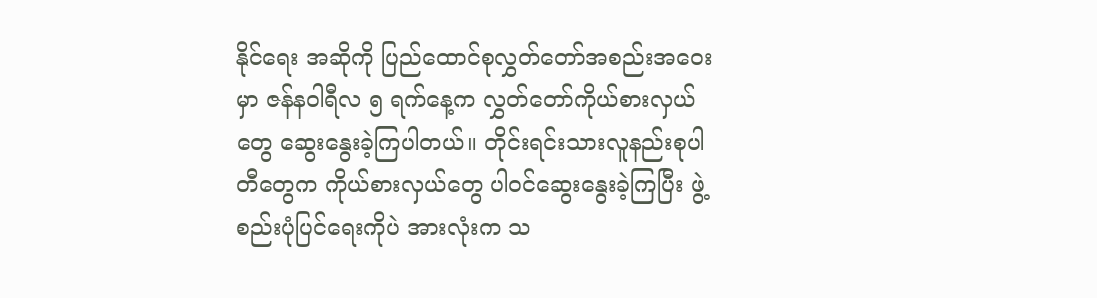နိုင်ရေး အဆိုကို ပြည်ထောင်စုလွှတ်တော်အစည်းအဝေးမှာ ဇန်နဝါရီလ ၅ ရက်နေ့က လွှတ်တော်ကိုယ်စားလှယ်တွေ ဆွေးနွေးခဲ့ကြပါတယ်။ တိုင်းရင်းသားလူနည်းစုပါတီတွေက ကိုယ်စားလှယ်တွေ ပါဝင်ဆွေးနွေးခဲ့ကြပြီး ဖွဲ့စည်းပုံပြင်ရေးကိုပဲ အားလုံးက သ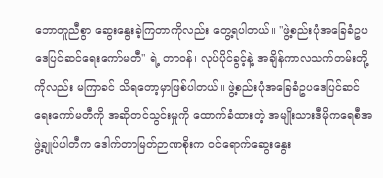ဘောတူညီစွာ ဆွေးနွေးခဲ့ကြတာကိုလည်း တွေ့ရပါတယ်။ "ဖွဲ့စည်းပုံအခြေခံဥပဒေပြင်ဆင်ရေးကော်မတီ" ရဲ့ တာဝန်၊ လုပ်ပိုင်ခွင့်နဲ့ အချိန်ကာလသက်တမ်းတို့ကိုလည်း မကြာခင် သိရတော့မှာဖြစ်ပါတယ်။ ဖွဲ့စည်းပုံအခြေခံဥပဒေပြင်ဆင်ရေးကော်မတီကို အဆိုတင်သွင်းမှုကို ထောက်ခံထားတဲ့ အမျိုးသားဒီမိုကရေစီအဖွဲ့ချုပ်ပါတီက ဒေါက်တာမြတ်ဉာဏစိုးက ဝင်ရောက်ဆွေးနွေး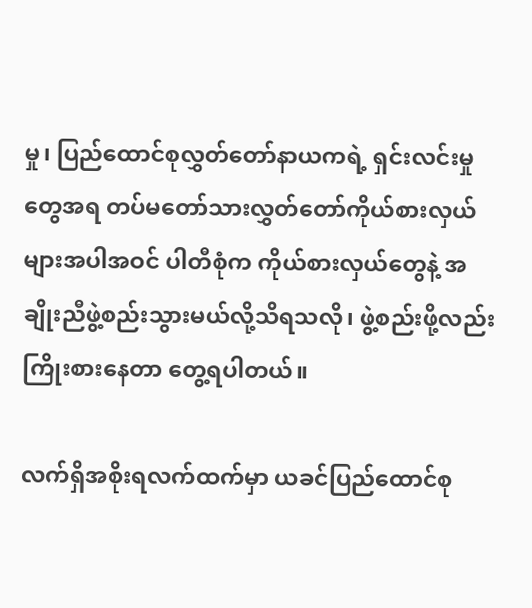မှု၊ ပြည်ထောင်စုလွှတ်တော်နာယကရဲ့ ရှင်းလင်းမှုတွေအရ တပ်မတော်သားလွှတ်တော်ကိုယ်စားလှယ်များအပါအဝင် ပါတီစုံက ကိုယ်စားလှယ်တွေနဲ့ အချိုးညီဖွဲ့စည်းသွားမယ်လို့သိရသလို၊ ဖွဲ့စည်းဖို့လည်း ကြိုးစားနေတာ တွေ့ရပါတယ်။

လက်ရှိအစိုးရလက်ထက်မှာ ယခင်ပြည်ထောင်စု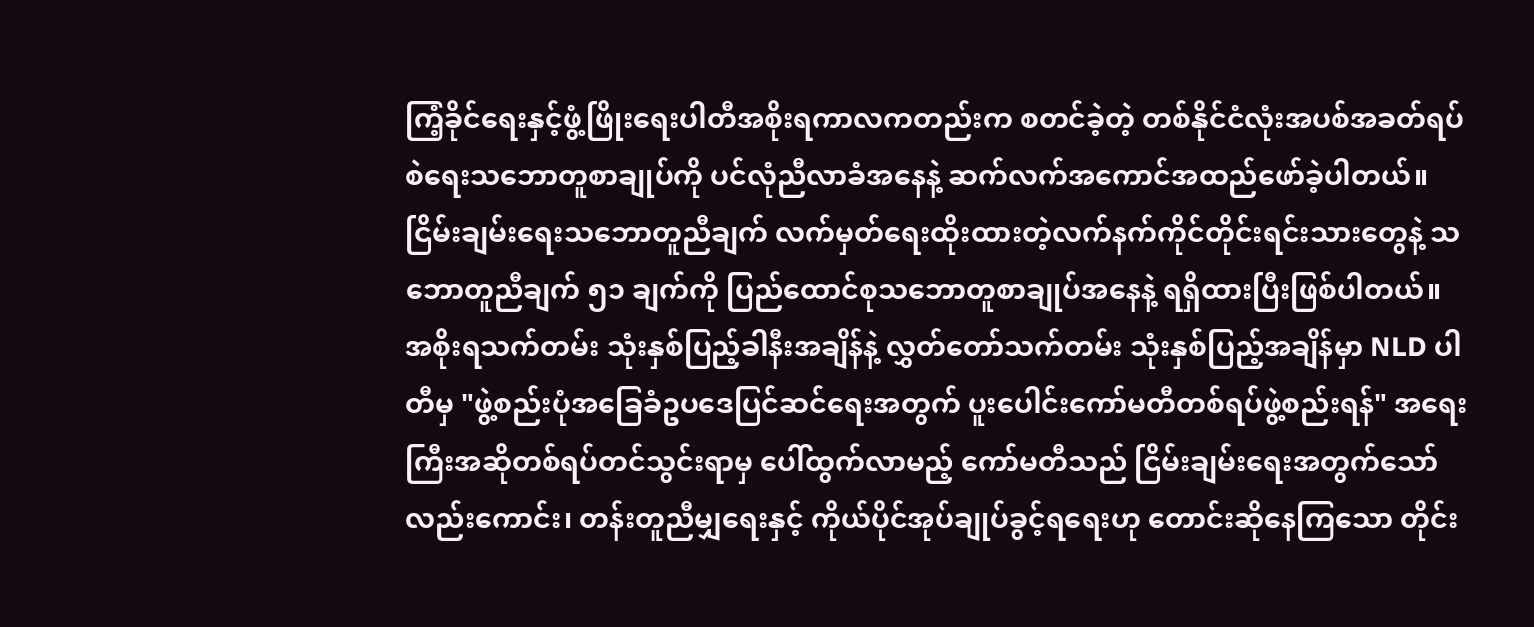ကြံ့ခိုင်ရေးနှင့်ဖွံ့ဖြိုးရေးပါတီအစိုးရကာလကတည်းက စတင်ခဲ့တဲ့ တစ်နိုင်ငံလုံးအပစ်အခတ်ရပ်စဲရေးသဘောတူစာချုပ်ကို ပင်လုံညီလာခံအနေနဲ့ ဆက်လက်အကောင်အထည်ဖော်ခဲ့ပါတယ်။ ငြိမ်းချမ်းရေးသဘောတူညီချက် လက်မှတ်ရေးထိုးထားတဲ့လက်နက်ကိုင်တိုင်းရင်းသားတွေနဲ့ သဘောတူညီချက် ၅၁ ချက်ကို ပြည်ထောင်စုသဘောတူစာချုပ်အနေနဲ့ ရရှိထားပြီးဖြစ်ပါတယ်။ အစိုးရသက်တမ်း သုံးနှစ်ပြည့်ခါနီးအချိန်နဲ့ လွှတ်တော်သက်တမ်း သုံးနှစ်ပြည့်အချိန်မှာ NLD ပါတီမှ "ဖွဲ့စည်းပုံအခြေခံဥပဒေပြင်ဆင်ရေးအတွက် ပူးပေါင်းကော်မတီတစ်ရပ်ဖွဲ့စည်းရန်" အရေးကြီးအဆိုတစ်ရပ်တင်သွင်းရာမှ ပေါ်ထွက်လာမည့် ကော်မတီသည် ငြိမ်းချမ်းရေးအတွက်သော်လည်းကောင်း၊ တန်းတူညီမျှရေးနှင့် ကိုယ်ပိုင်အုပ်ချုပ်ခွင့်ရရေးဟု တောင်းဆိုနေကြသော တိုင်း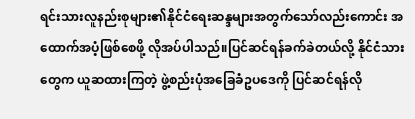ရင်းသားလူနည်းစုများ၏နိုင်ငံရေးဆန္ဒများအတွက်သော်လည်းကောင်း အထောက်အပံ့ဖြစ်စေဖို့ လိုအပ်ပါသည်။ပြင်ဆင်ရန်ခက်ခဲတယ်လို့ နိုင်ငံသားတွေက ယူဆထားကြတဲ့ ဖွဲ့စည်းပုံအခြေခံဥပဒေကို ပြင်ဆင်ရန်လို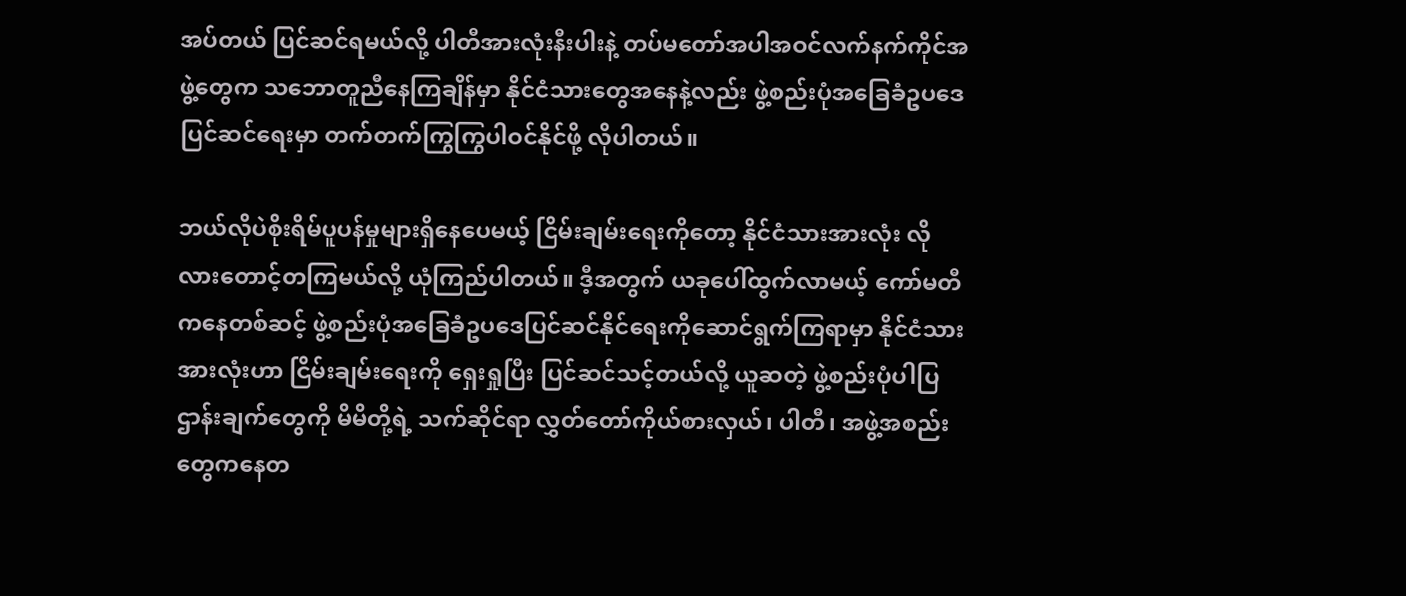အပ်တယ် ပြင်ဆင်ရမယ်လို့ ပါတီအားလုံးနီးပါးနဲ့ တပ်မတော်အပါအဝင်လက်နက်ကိုင်အဖွဲ့တွေက သဘောတူညီနေကြချိန်မှာ နိုင်ငံသားတွေအနေနဲ့လည်း ဖွဲ့စည်းပုံအခြေခံဥပဒေပြင်ဆင်ရေးမှာ တက်တက်ကြွကြွပါဝင်နိုင်ဖို့ လိုပါတယ်။

ဘယ်လိုပဲစိုးရိမ်ပူပန်မှုများရှိနေပေမယ့် ငြိမ်းချမ်းရေးကိုတော့ နိုင်ငံသားအားလုံး လိုလားတောင့်တကြမယ်လို့ ယုံကြည်ပါတယ်။ ဒီ့အတွက် ယခုပေါ်ထွက်လာမယ့် ကော်မတီကနေတစ်ဆင့် ဖွဲ့စည်းပုံအခြေခံဥပဒေပြင်ဆင်နိုင်ရေးကိုဆောင်ရွက်ကြရာမှာ နိုင်ငံသားအားလုံးဟာ ငြိမ်းချမ်းရေးကို ရှေးရှုပြီး ပြင်ဆင်သင့်တယ်လို့ ယူဆတဲ့ ဖွဲ့စည်းပုံပါပြဌာန်းချက်တွေကို မိမိတို့ရဲ့ သက်ဆိုင်ရာ လွှတ်တော်ကိုယ်စားလှယ်၊ ပါတီ၊ အဖွဲ့အစည်းတွေကနေတ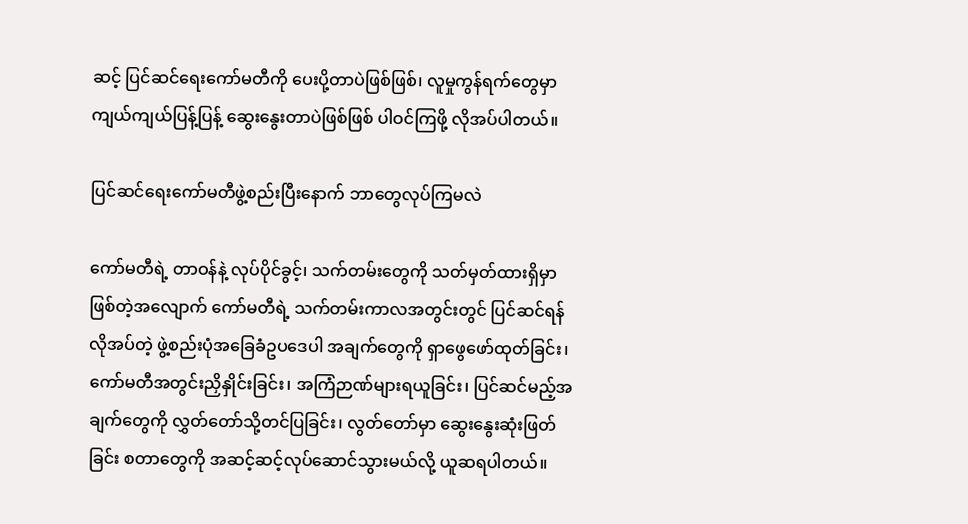ဆင့် ပြင်ဆင်ရေးကော်မတီကို ပေးပို့တာပဲဖြစ်ဖြစ်၊ လူမှုကွန်ရက်တွေမှာ ကျယ်ကျယ်ပြန့်ပြန့် ဆွေးနွေးတာပဲဖြစ်ဖြစ် ပါဝင်ကြဖို့ လိုအပ်ပါတယ်။

ပြင်ဆင်ရေးကော်မတီဖွဲ့စည်းပြီးနောက် ဘာတွေလုပ်ကြမလဲ

ကော်မတီရဲ့ တာဝန်နဲ့ လုပ်ပိုင်ခွင့်၊ သက်တမ်းတွေကို သတ်မှတ်ထားရှိမှာ ဖြစ်တဲ့အလျောက် ကော်မတီရဲ့ သက်တမ်းကာလအတွင်းတွင် ပြင်ဆင်ရန် လိုအပ်တဲ့ ဖွဲ့စည်းပုံအခြေခံဥပဒေပါ အချက်တွေကို ရှာဖွေဖော်ထုတ်ခြင်း၊ ကော်မတီအတွင်းညှိနှိုင်းခြင်း၊ အကြံဉာဏ်များရယူခြင်း၊ ပြင်ဆင်မည့်အချက်တွေကို လွှတ်တော်သို့တင်ပြခြင်း၊ လွတ်တော်မှာ ဆွေးနွေးဆုံးဖြတ်ခြင်း စတာတွေကို အဆင့်ဆင့်လုပ်ဆောင်သွားမယ်လို့ ယူဆရပါတယ်။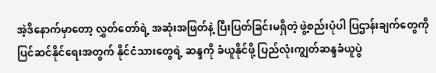အဲ့ဒိနောက်မှာတော့ လွှတ်တော်ရဲ့ အဆုံးအဖြတ်နဲ့ ပြီးပြတ်ခြင်းမရှိတဲ့ ဖွဲ့စည်းပုံပါ ပြဌာန်းချက်တွေကို ပြင်ဆင်နိုင်ရေးအတွက် နိုင်ငံသားတွေရဲ့ ဆန္ဒကို ခံယူနိုင်ဖို့ ပြည်လုံးကျွတ်ဆန္ဒခံယူပွဲ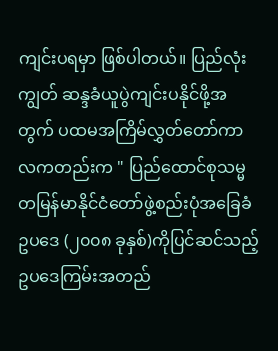ကျင်းပရမှာ ဖြစ်ပါတယ်။ ပြည်လုံးကျွတ် ဆန္ဒခံယူပွဲကျင်းပနိုင်ဖို့အတွက် ပထမအကြိမ်လွှတ်တော်ကာလကတည်းက " ပြည်ထောင်စုသမ္မတမြန်မာနိုင်ငံတော်ဖွဲ့စည်းပုံအခြေခံဥပဒေ (၂၀၀၈ ခုနှစ်)ကိုပြင်ဆင်သည့်ဥပဒေကြမ်းအတည်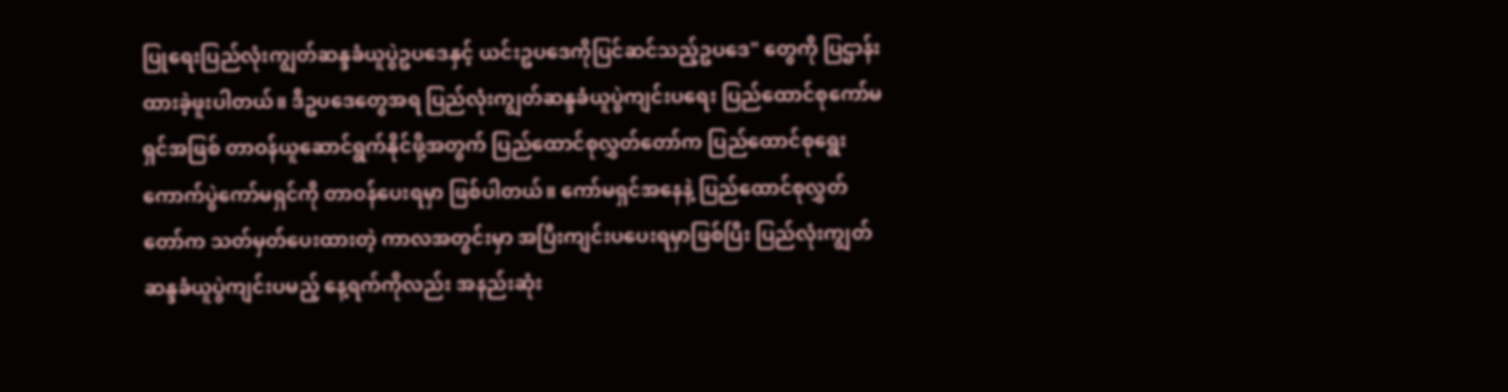ပြုရေးပြည်လုံးကျွတ်ဆန္ဒခံယူပွဲဥပဒေနှင့် ယင်းဥပဒေကိုပြင်ဆင်သည့်ဥပဒေ" တွေကို ပြဌာန်းထားခဲ့ဖူးပါတယ်။ ဒီဥပဒေတွေအရ ပြည်လုံးကျွတ်ဆန္ဒခံယူပွဲကျင်းပရေး ပြည်ထောင်စုကော်မရှင်အဖြစ် တာဝန်ယူဆောင်ရွက်နိုင်ဖို့အတွက် ပြည်ထောင်စုလွှတ်တော်က ပြည်ထောင်စုရွေးကောက်ပွဲကော်မရှင်ကို တာဝန်ပေးရမှာ ဖြစ်ပါတယ်။ ကော်မရှင်အနေနဲ့ ပြည်ထောင်စုလွှတ်တော်က သတ်မှတ်ပေးထားတဲ့ ကာလအတွင်းမှာ အပြီးကျင်းပပေးရမှာဖြစ်ပြီး ပြည်လုံးကျွတ်ဆန္ဒခံယူပွဲကျင်းပမည့် နေ့ရက်ကိုလည်း အနည်းဆုံး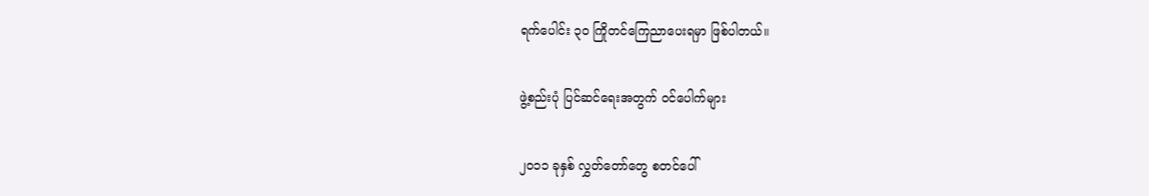ရက်ပေါင်း ၃၀ ကြိုတင်ကြေညာပေးရမှာ ဖြစ်ပါတယ်။

ဖွဲ့စည်းပုံ ပြင်ဆင်ရေးအတွက် ဝင်ပေါက်များ

၂၀၁၁ ခုနှစ် လွှတ်တော်တွေ စတင်ပေါ်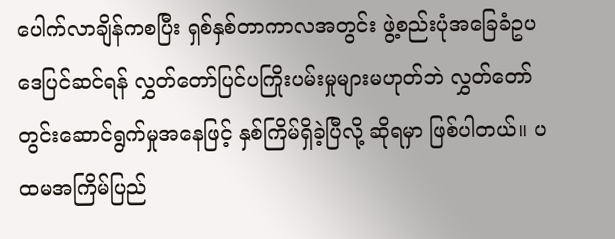ပေါက်လာချိန်ကစပြီး ရှစ်နှစ်တာကာလအတွင်း ဖွဲ့စည်းပုံအခြေခံဥပဒေပြင်ဆင်ရန် လွှတ်တော်ပြင်ပကြိုးပမ်းမှုများမဟုတ်ဘဲ လွှတ်တော်တွင်းဆောင်ရွက်မှုအနေဖြင့် နှစ်ကြိမ်ရှိခဲ့ပြီလို့ ဆိုရမှာ ဖြစ်ပါတယ်။ ပထမအကြိမ်ပြည်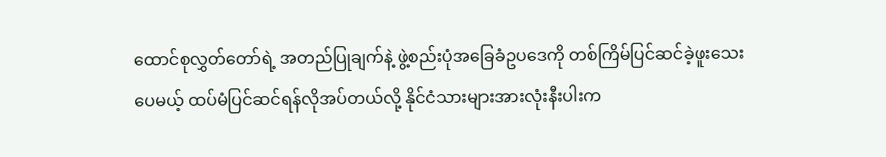ထောင်စုလွှတ်တော်ရဲ့ အတည်ပြုချက်နဲ့ ဖွဲ့စည်းပုံအခြေခံဥပဒေကို တစ်ကြိမ်ပြင်ဆင်ခဲ့ဖူးသေးပေမယ့် ထပ်မံပြင်ဆင်ရန်လိုအပ်တယ်လို့ နိုင်ငံသားများအားလုံးနီးပါးက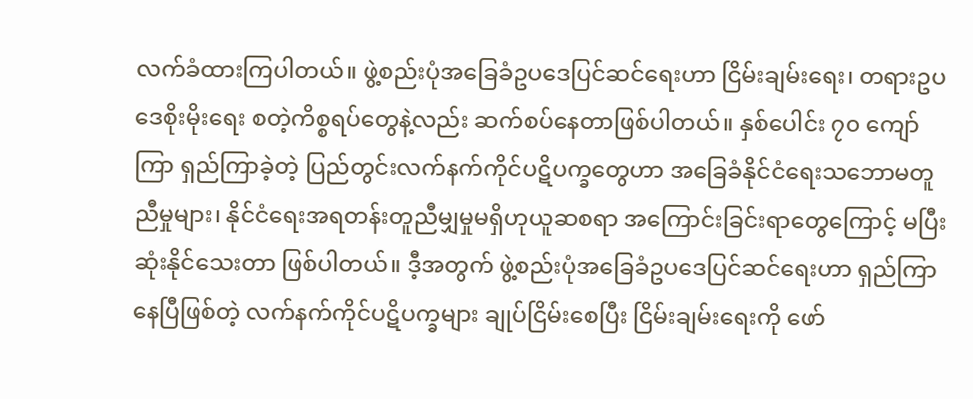လက်ခံထားကြပါတယ်။ ဖွဲ့စည်းပုံအခြေခံဥပဒေပြင်ဆင်ရေးဟာ ငြိမ်းချမ်းရေး၊ တရားဥပဒေစိုးမိုးရေး စတဲ့ကိစ္စရပ်တွေနဲ့လည်း ဆက်စပ်နေတာဖြစ်ပါတယ်။ နှစ်ပေါင်း ၇၀ ကျော်ကြာ ရှည်ကြာခဲ့တဲ့ ပြည်တွင်းလက်နက်ကိုင်ပဋိပက္ခတွေဟာ အခြေခံနိုင်ငံရေးသဘောမတူညီမှုများ၊ နိုင်ငံရေးအရတန်းတူညီမျှမှုမရှိဟုယူဆစရာ အကြောင်းခြင်းရာတွေကြောင့် မပြီးဆုံးနိုင်သေးတာ ဖြစ်ပါတယ်။ ဒီ့အတွက် ဖွဲ့စည်းပုံအခြေခံဥပဒေပြင်ဆင်ရေးဟာ ရှည်ကြာနေပြီဖြစ်တဲ့ လက်နက်ကိုင်ပဋိပက္ခများ ချုပ်ငြိမ်းစေပြီး ငြိမ်းချမ်းရေးကို ဖော်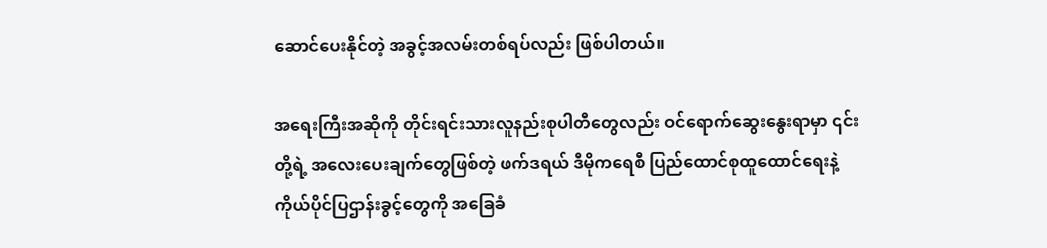ဆောင်ပေးနိုင်တဲ့ အခွင့်အလမ်းတစ်ရပ်လည်း ဖြစ်ပါတယ်။

အရေးကြီးအဆိုကို တိုင်းရင်းသားလူနည်းစုပါတီတွေလည်း ဝင်ရောက်ဆွေးနွေးရာမှာ ၎င်းတို့ရဲ့ အလေးပေးချက်တွေဖြစ်တဲ့ ဖက်ဒရယ် ဒီမိုကရေစီ ပြည်ထောင်စုထူထောင်ရေးနဲ့ ကိုယ်ပိုင်ပြဌာန်းခွင့်တွေကို အခြေခံ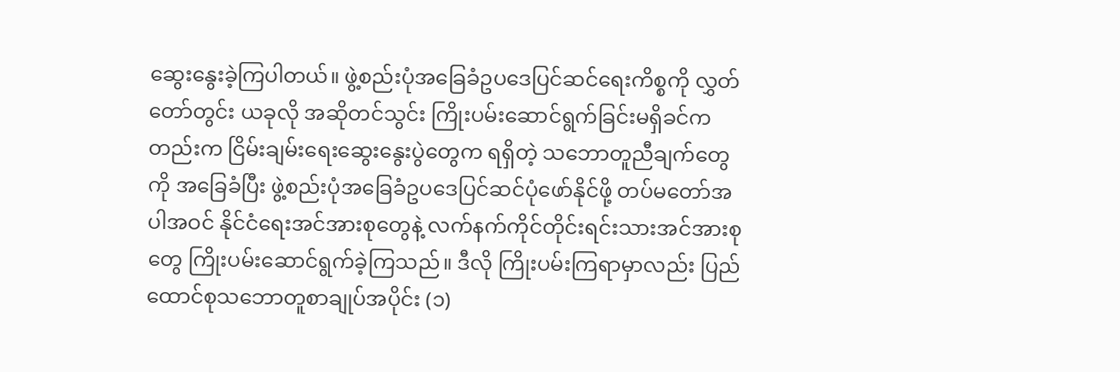ဆွေးနွေးခဲ့ကြပါတယ်။ ဖွဲ့စည်းပုံအခြေခံဥပဒေပြင်ဆင်ရေးကိစ္စကို လွှတ်တော်တွင်း ယခုလို အဆိုတင်သွင်း ကြိုးပမ်းဆောင်ရွက်ခြင်းမရှိခင်ကတည်းက ငြိမ်းချမ်းရေးဆွေးနွေးပွဲတွေက ရရှိတဲ့ သဘောတူညီချက်တွေကို အခြေခံပြီး ဖွဲ့စည်းပုံအခြေခံဥပဒေပြင်ဆင်ပုံဖော်နိုင်ဖို့ တပ်မတော်အပါအဝင် နိုင်ငံရေးအင်အားစုတွေနဲ့ လက်နက်ကိုင်တိုင်းရင်းသားအင်အားစုတွေ ကြိုးပမ်းဆောင်ရွက်ခဲ့ကြသည်။ ဒီလို ကြိုးပမ်းကြရာမှာလည်း ပြည်ထောင်စုသဘောတူစာချုပ်အပိုင်း (၁)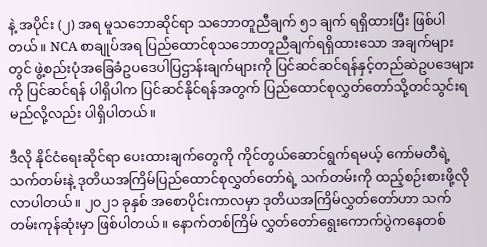နဲ့ အပိုင်း (၂) အရ မူသဘောဆိုင်ရာ သဘောတူညီချက် ၅၁ ချက် ရရှိထားပြီး ဖြစ်ပါတယ်။ NCA စာချုပ်အရ ပြည်ထောင်စုသဘောတူညီချက်ရရှိထားသော အချက်များတွင် ဖွဲ့စည်းပုံအခြေခံဥပဒေပါပြဌာန်းချက်များကို ပြင်ဆင်ဆင်ရန်နှင့်တည်ဆဲဥပဒေများကို ပြင်ဆင်ရန် ပါရှိပါက ပြင်ဆင်နိုင်ရန်အတွက် ပြည်ထောင်စုလွှတ်တော်သို့တင်သွင်းရမည်လို့လည်း ပါရှိပါတယ်။

ဒီလို နိုင်ငံရေးဆိုင်ရာ ပေးထားချက်တွေကို ကိုင်တွယ်ဆောင်ရွက်ရမယ့် ကော်မတီရဲ့ သက်တမ်းနဲ့ ဒုတိယအကြိမ်ပြည်ထောင်စုလွှတ်တော်ရဲ့ သက်တမ်းကို ထည့်စဉ်းစားဖို့လိုလာပါတယ်။ ၂၀၂၁ ခုနှစ် အစောပိုင်းကာလမှာ ဒုတိယအကြိမ်လွှတ်တော်ဟာ သက်တမ်းကုန်ဆုံးမှာ ဖြစ်ပါတယ်။ နောက်တစ်ကြိမ် လွှတ်တော်ရွေးကောက်ပွဲကနေတစ်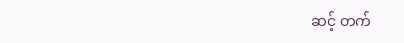ဆင့် တက်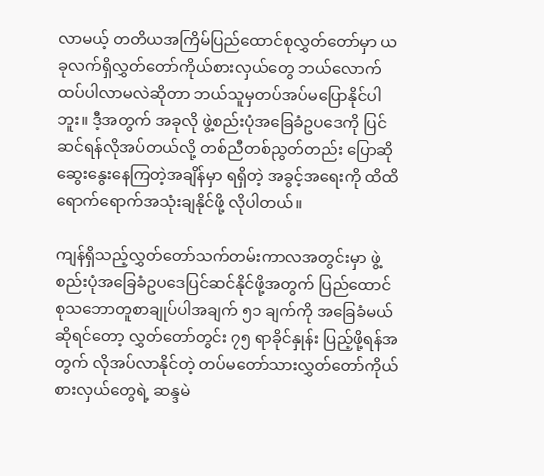လာမယ့် တတိယအကြိမ်ပြည်ထောင်စုလွှတ်တော်မှာ ယခုလက်ရှိလွှတ်တော်ကိုယ်စားလှယ်တွေ ဘယ်လောက်ထပ်ပါလာမလဲဆိုတာ ဘယ်သူမှတပ်အပ်မပြောနိုင်ပါဘူး။ ဒီ့အတွက် အခုလို ဖွဲ့စည်းပုံအခြေခံဥပဒေကို ပြင်ဆင်ရန်လိုအပ်တယ်လို့ တစ်ညီတစ်ညွတ်တည်း ပြောဆိုဆွေးနွေးနေကြတဲ့အချိန်မှာ ရရှိတဲ့ အခွင့်အရေးကို ထိထိရောက်ရောက်အသုံးချနိုင်ဖို့ လိုပါတယ်။

ကျန်ရှိသည့်လွှတ်တော်သက်တမ်းကာလအတွင်းမှာ ဖွဲ့စည်းပုံအခြေခံဥပဒေပြင်ဆင်နိုင်ဖို့အတွက် ပြည်ထောင်စုသဘောတူစာချုပ်ပါအချက် ၅၁ ချက်ကို အခြေခံမယ်ဆိုရင်တော့ လွှတ်တော်တွင်း ၇၅ ရာခိုင်နှုန်း ပြည့်ဖို့ရန်အတွက် လိုအပ်လာနိုင်တဲ့ တပ်မတော်သားလွှတ်တော်ကိုယ်စားလှယ်တွေရဲ့ ဆန္ဒမဲ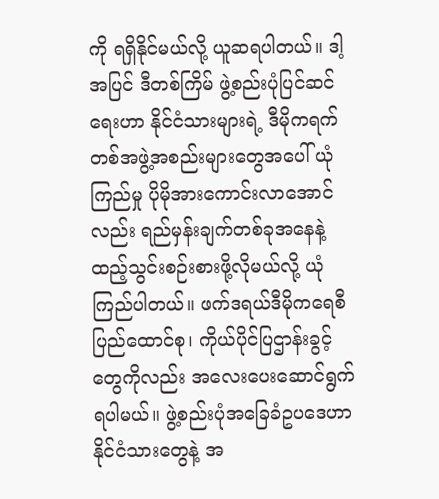ကို ရရှိနိုင်မယ်လို့ ယူဆရပါတယ်။ ဒါ့အပြင် ဒီတစ်ကြိမ် ဖွဲ့စည်းပုံပြင်ဆင်ရေးဟာ နိုင်ငံသားများရဲ့ ဒီမိုကရက်တစ်အဖွဲ့အစည်းများတွေအပေါ် ယုံကြည်မှု ပိုမိုအားကောင်းလာအောင်လည်း ရည်မှန်းချက်တစ်ခုအနေနဲ့ ထည့်သွင်းစဉ်းစားဖို့လိုမယ်လို့ ယုံကြည်ပါတယ်။ ဖက်ဒရယ်ဒီမိုကရေစီ ပြည်ထောင်စု၊ ကိုယ်ပိုင်ပြဌာန်းခွင့်တွေကိုလည်း အလေးပေးဆောင်ရွက်ရပါမယ်။ ဖွဲ့စည်းပုံအခြေခံဥပဒေဟာ နိုင်ငံသားတွေနဲ့ အ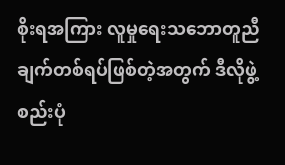စိုးရအကြား လူမှုရေးသဘောတူညီချက်တစ်ရပ်ဖြစ်တဲ့အတွက် ဒီလိုဖွဲ့စည်းပုံ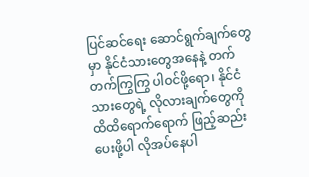ပြင်ဆင်ရေး ဆောင်ရွက်ချက်တွေမှာ နိုင်ငံသားတွေအနေနဲ့ တက်တက်ကြွကြွ ပါဝင်ဖို့ရော၊ နိုင်ငံသားတွေရဲ့ လိုလားချက်တွေကို ထိထိရောက်ရောက် ဖြည့်ဆည်းပေးဖို့ပါ လိုအပ်နေပါ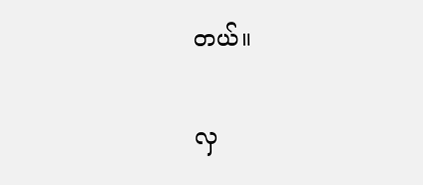တယ်။

လှ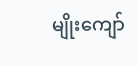မျိုးကျော်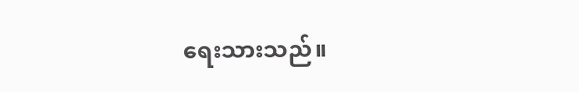ရေးသားသည်။